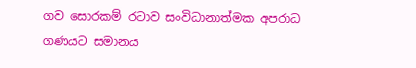ගව සොරකම් රටාව සංවිධානාත්මක අපරාධ ගණයට සමානය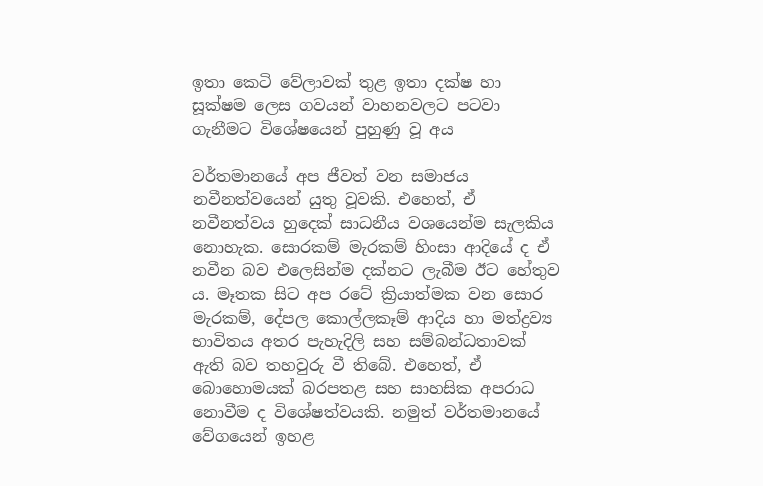ඉතා කෙටි වේලාවක් තුළ ඉතා දක්ෂ හා සූක්ෂම ලෙස ගවයන් වාහනවලට පටවා ගැනීමට විශේෂයෙන් පුහුණු වූ අය

වර්තමානයේ අප ජීවත් වන සමාජය නවීනත්වයෙන් යුතු වූවකි. එහෙත්, ඒ නවීනත්වය හුදෙක් සාධනීය වශයෙන්ම සැලකිය නොහැක. සොරකම් මැරකම් හිංසා ආදියේ ද ඒ නවීන බව එලෙසින්ම දක්නට ලැබීම ඊට හේතුව ය. මෑතක සිට අප රටේ ක්‍රියාත්මක වන සොර මැරකම්, දේපල කොල්ලකෑම් ආදිය හා මත්ද්‍රව්‍ය භාවිතය අතර පැහැදිලි සහ සම්බන්ධතාවක් ඇති බව තහවුරු වී තිබේ. එහෙත්, ඒ බොහොමයක් බරපතළ සහ සාහසික අපරාධ නොවීම ද විශේෂත්වයකි. නමුත් වර්තමානයේ වේගයෙන් ඉහළ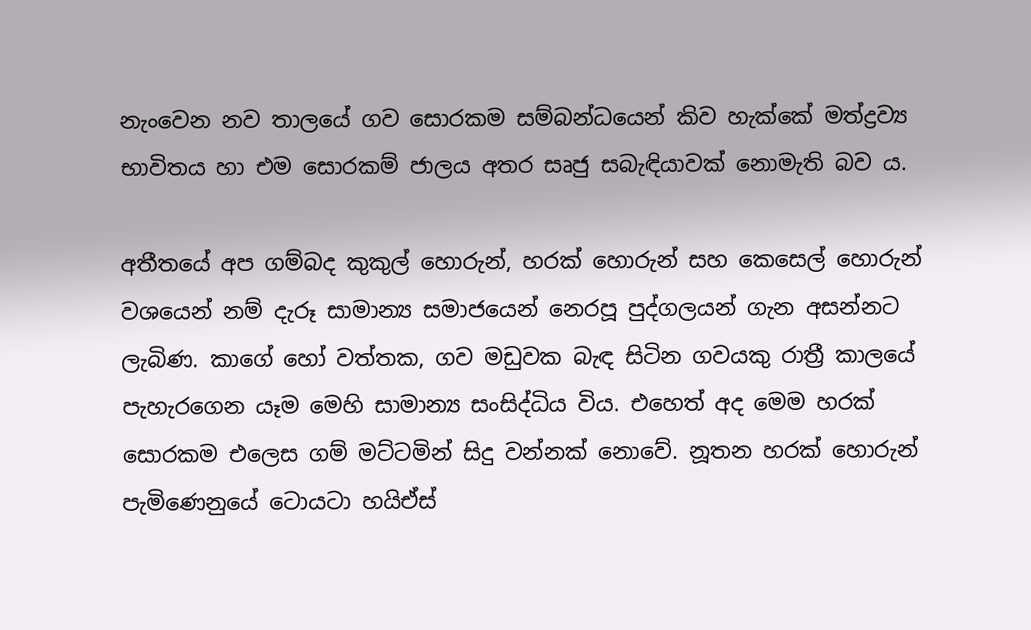නැංවෙන නව තාලයේ ගව සොරකම සම්බන්ධයෙන් කිව හැක්කේ මත්ද්‍රව්‍ය භාවිතය හා එම සොරකම් ජාලය අතර සෘජු සබැඳියාවක් නොමැති බව ය.

අතීතයේ අප ගම්බද කුකුල් හොරුන්, හරක් හොරුන් සහ කෙසෙල් හොරුන් වශයෙන් නම් දැරූ සාමාන්‍ය සමාජයෙන් නෙරපූ පුද්ගලයන් ගැන අසන්නට ලැබිණ. කාගේ හෝ වත්තක, ගව මඩුවක බැඳ සිටින ගවයකු රාත්‍රී කාලයේ පැහැරගෙන යෑම මෙහි සාමාන්‍ය සංසිද්ධිය විය. එහෙත් අද මෙම හරක් සොරකම එලෙස ගම් මට්ටමින් සිදු වන්නක් නොවේ. නූතන හරක් හොරුන් පැමිණෙනුයේ ටොයටා හයිඒස්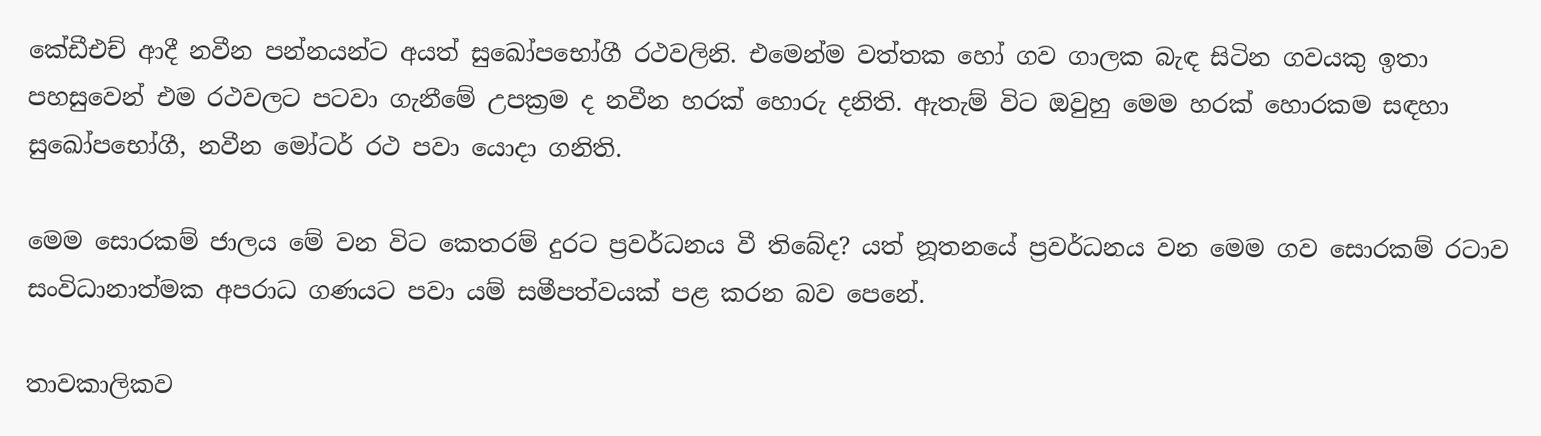කේඩීඑච් ආදී නවීන පන්නයන්ට අයත් සුඛෝපභෝගී රථවලිනි. එමෙන්ම වත්තක හෝ ගව ගාලක බැඳ සිටින ගවයකු ඉතා පහසුවෙන් එම රථවලට පටවා ගැනීමේ උපක්‍රම ද නවීන හරක් හොරු දනිති. ඇතැම් විට ඔවුහු මෙම හරක් හොරකම සඳහා සුඛෝපභෝගී, නවීන මෝටර් රථ පවා යොදා ගනිති.

මෙම සොරකම් ජාලය මේ වන විට කෙතරම් දුරට ප්‍රවර්ධනය වී තිබේද? යත් නූතනයේ ප්‍රවර්ධනය වන මෙම ගව සොරකම් රටාව සංවිධානාත්මක අපරාධ ගණයට පවා යම් සමීපත්වයක් පළ කරන බව පෙනේ.

තාවකාලිකව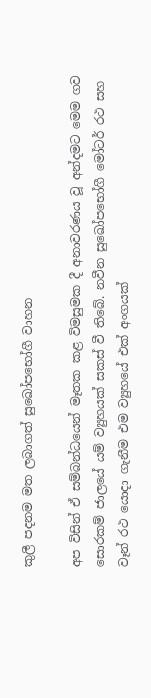කුලී පදනම මත ලබාගත් සුඛෝපභෝගී වාහන

අප විසින් ඒ සම්බන්ධයෙන් මෑතක කළ විමසුමක දී අනාවරණය වූ අන්දමට මෙම ගව සොරකම් ජාලයේ යම් ව්‍යුහයක් සකස් වී තිබේ. නවීන සුඛෝපභෝගී මෝටර් රථ සහ වෑන් රථ යොදා ගැනීම එම ව්‍යුහයේ එක් අංගයක්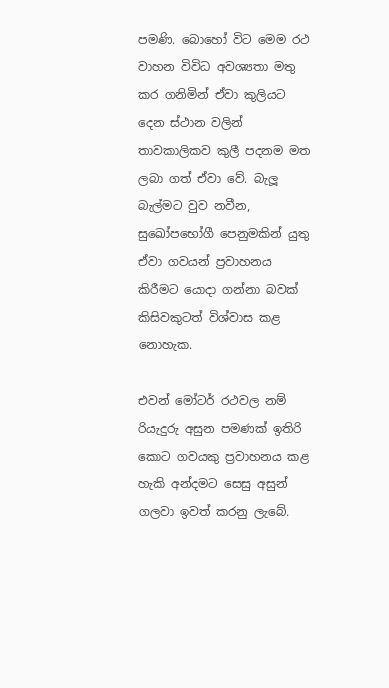පමණි. බොහෝ විට මෙම රථ වාහන විවිධ අවශ්‍යතා මතු කර ගනිමින් ඒවා කුලියට දෙන ස්ථාන වලින් තාවකාලිකව කුලී පදනම මත ලබා ගත් ඒවා වේ. බැලූ බැල්මට වුව නවීන, සුඛෝපභෝගී පෙනුමකින් යුතු ඒවා ගවයන් ප්‍රවාහනය කිරීමට යොදා ගන්නා බවක් කිසිවකුටත් විශ්වාස කළ නොහැක.

එවන් මෝටර් රථවල නම් රියැදුරු අසුන පමණක් ඉතිරි කොට ගවයකු ප්‍රවාහනය කළ හැකි අන්දමට සෙසු අසුන් ගලවා ඉවත් කරනු ලැබේ.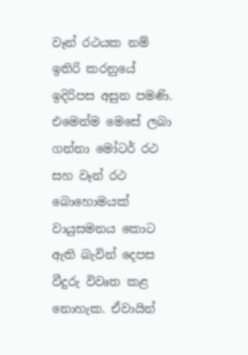වෑන් රථයක නම් ඉතිරි කරනුයේ ඉදිරිපස අසුන පමණි. එමෙන්ම මෙසේ ලබා ගන්නා මෝටර් රථ සහ වෑන් රථ බොහොමයක් වායුසමනය කොට ඇති බැවින් දෙපස වීදුරු විවෘත කළ නොහැක. ඒවායින්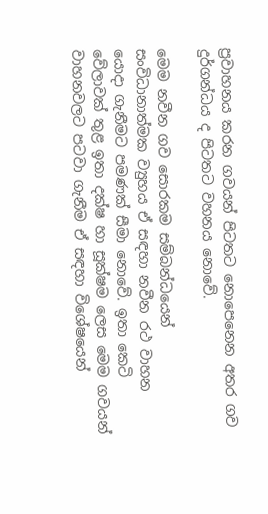ප්‍රවාහනය කරන ගවයන් පිටතට නොපෙනෙන අතර ගව දුර්ගන්ධය ද පිටතට වහනය නොවේ.

මෙම නවීන ගව සොරකම සම්බන්ධයෙන් සංවිධානාත්මක ව්‍යුහය ඒ සඳහා නවීන රථ වාහන යොදා ගැනීමට පමණක් සීමා නොවේ. ඉතා කෙටි වේලාවක් තුළ ඉතා දක්ෂ හා සූක්ෂම ලෙස මෙම ගවයන් වාහනවලට පටවා ගැනීම ඒ සඳහා විශේෂයෙන්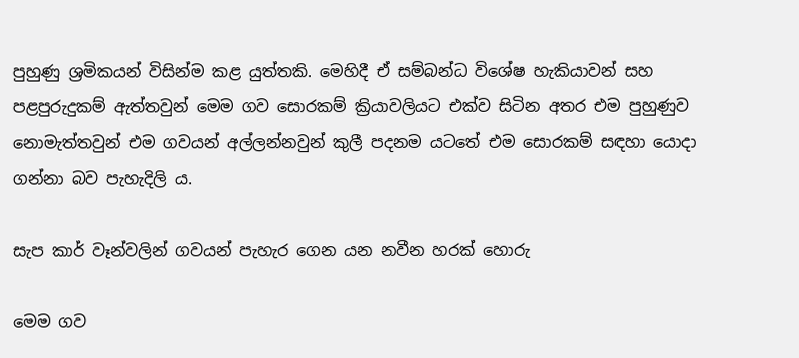පුහුණු ශ්‍රමිකයන් විසින්ම කළ යුත්තකි. මෙහිදී ඒ සම්බන්ධ විශේෂ හැකියාවන් සහ පළපුරුදුකම් ඇත්තවුන් මෙම ගව සොරකම් ක්‍රියාවලියට එක්ව සිටින අතර එම පුහුණුව නොමැත්තවුන් එම ගවයන් අල්ලන්නවුන් කුලී පදනම යටතේ එම සොරකම් සඳහා යොදා ගන්නා බව පැහැදිලි ය.

සැප කාර් වෑන්වලින් ගවයන් පැහැර ගෙන යන නවීන හරක් හොරු

මෙම ගව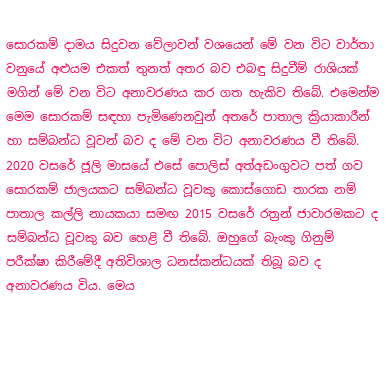සොරකම් දාමය සිදුවන වේලාවන් වශයෙන් මේ වන විට වාර්තා වනුයේ අළුයම එකත් තුනත් අතර බව එබඳු සිදුවීම් රාශියක් මගින් මේ වන විට අනාවරණය කර ගත හැකිව තිබේ. එමෙන්ම මෙම සොරකම් සඳහා පැමිණෙනවුන් අතරේ පාතාල ක්‍රියාකාරීන් හා සම්බන්ධ වූවන් බව ද මේ වන විට අනාවරණය වී තිබේ. 2020 වසරේ ජූලි මාසයේ එසේ පොලිස් අත්අඩංගුවට පත් ගව සොරකම් ජාලයකට සම්බන්ධ වූවකු කොස්ගොඩ තාරක නම් පාතාල කල්ලි නායකයා සමඟ 2015 වසරේ රත්‍රන් ජාවාරමකට ද සම්බන්ධ වූවකු බව හෙළි වී තිබේ. ඔහුගේ බැංකු ගිනුම් පරීක්ෂා කිරීමේදී අතිවිශාල ධනස්කන්ධයක් තිබූ බව ද අනාවරණය විය. මෙය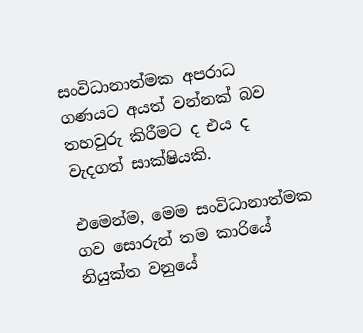සංවිධානාත්මක අපරාධ ගණයට අයත් වන්නක් බව තහවුරු කිරීමට ද එය ද වැදගත් සාක්ෂියකි.

එමෙන්ම, මෙම සංවිධානාත්මක ගව සොරුන් තම කාරියේ නියුක්ත වනුයේ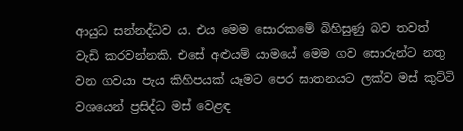ආයුධ සන්නද්ධව ය. එය මෙම සොරකමේ බිහිසුණු බව තවත් වැඩි කරවන්නකි. එසේ අළුයම් යාමයේ මෙම ගව සොරුන්ට නතු වන ගවයා පැය කිහිපයක් යෑමට පෙර ඝාතනයට ලක්ව මස් කුට්ටි වශයෙන් ප්‍රසිද්ධ මස් වෙළඳ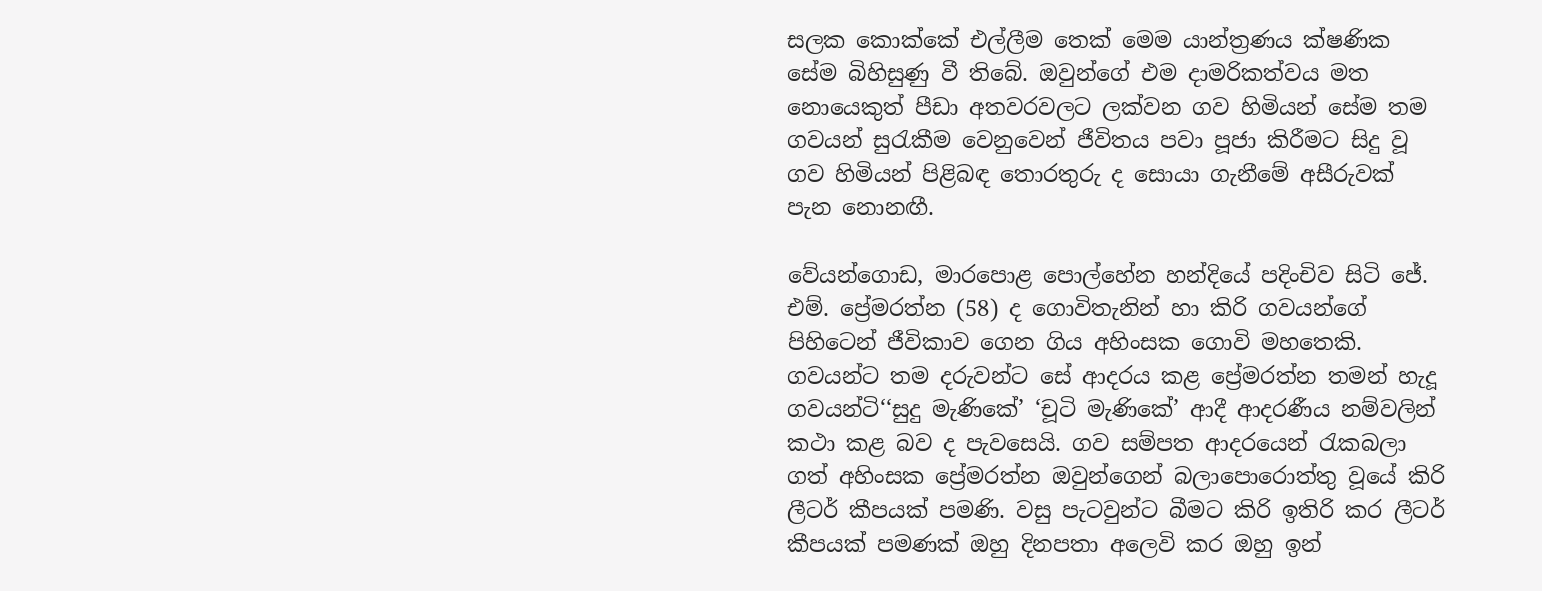සලක කොක්කේ එල්ලීම තෙක් මෙම යාන්ත්‍රණය ක්ෂණික සේම බිහිසුණු වී තිබේ. ඔවුන්ගේ එම දාමරිකත්වය මත නොයෙකුත් පීඩා අතවරවලට ලක්වන ගව හිමියන් සේම තම ගවයන් සුරැකීම වෙනුවෙන් ජීවිතය පවා පූජා කිරීමට සිදු වූ ගව හිමියන් පිළිබඳ තොරතුරු ද සොයා ගැනීමේ අසීරුවක් පැන නොනඟී.

වේයන්ගොඩ, මාරපොළ පොල්හේන හන්දියේ පදිංචිව සිටි ජේ. එම්. ප්‍රේමරත්න (58) ද ගොවිතැනින් හා කිරි ගවයන්ගේ පිහිටෙන් ජීවිකාව ගෙන ගිය අහිංසක ගොවි මහතෙකි. ගවයන්ට තම දරුවන්ට සේ ආදරය කළ ප්‍රේමරත්න තමන් හැදූ ගවයන්ටි‘‘සුදු මැණිකේ’ ‘චූටි මැණිකේ’ ආදී ආදරණීය නම්වලින් කථා කළ බව ද පැවසෙයි. ගව සම්පත ආදරයෙන් රැකබලා ගත් අහිංසක ප්‍රේමරත්න ඔවුන්ගෙන් බලාපොරොත්තු වූයේ කිරි ලීටර් කීපයක් පමණි. වසු පැටවුන්ට බීමට කිරි ඉතිරි කර ලීටර් කීපයක් පමණක් ඔහු දිනපතා අලෙවි කර ඔහු ඉන්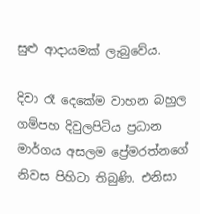සුළු ආදායමක් ලැබුවේය.

දිවා රෑ දෙකේම වාහන බහුල ගම්පහ දිවුලපිටිය ප්‍රධාන මාර්ගය අසලම ප්‍රේමරත්නගේ නිවස පිහිටා තිබුණි. එනිසා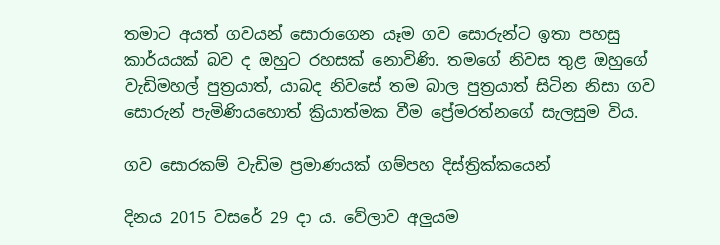තමාට අයත් ගවයන් සොරාගෙන යෑම ගව සොරුන්ට ඉතා පහසු කාර්යයක් බව ද ඔහුට රහසක් නොවිණි. තමගේ නිවස තුළ ඔහුගේ වැඩිමහල් පුත්‍රයාත්, යාබද නිවසේ තම බාල පුත්‍රයාත් සිටින නිසා ගව සොරුන් පැමිණියහොත් ක්‍රියාත්මක වීම ප්‍රේමරත්නගේ සැලසුම විය.

ගව සොරකම් වැඩිම ප්‍රමාණයක් ගම්පහ දිස්ත්‍රික්කයෙන්

දිනය 2015 වසරේ 29 දා ය. වේලාව අලුයම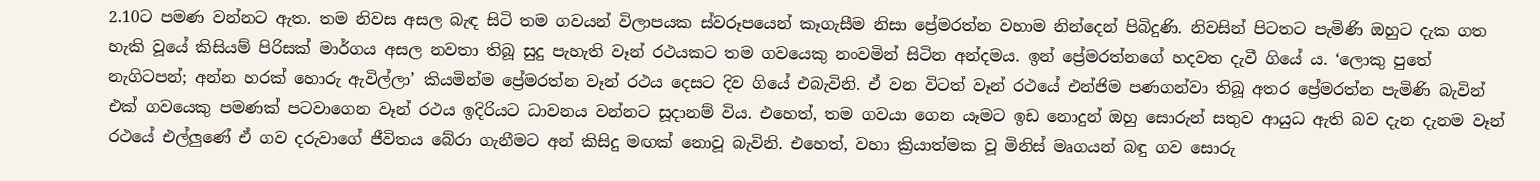2.10ට පමණ වන්නට ඇත. තම නිවස අසල බැඳ සිටි තම ගවයන් විලාපයක ස්වරූපයෙන් කෑගැසීම නිසා ප්‍රේමරත්න වහාම නින්දෙන් පිබිදුණි. නිවසින් පිටතට පැමිණි ඔහුට දැක ගත හැකි වූයේ කිසියම් පිරිසක් මාර්ගය අසල නවතා තිබූ සුදු පැහැති වෑන් රථයකට තම ගවයෙකු නංවමින් සිටින අන්දමය. ඉන් ප්‍රේමරත්නගේ හදවත දැවී ගියේ ය. ‘ලොකු පුතේ නැගිටපන්; අන්න හරක් හොරු ඇවිල්ලා’ කියමින්ම ප්‍රේමරත්න වෑන් රථය දෙසට දිව ගියේ එබැවිනි. ඒ වන විටත් වෑන් රථයේ එන්ජිම පණගන්වා තිබූ අතර ප්‍රේමරත්න පැමිණි බැවින් එක් ගවයෙකු පමණක් පටවාගෙන වෑන් රථය ඉදිරියට ධාවනය වන්නට සූදානම් විය. එහෙත්, තම ගවයා ගෙන යෑමට ඉඩ නොදුන් ඔහු සොරුන් සතුව ආයුධ ඇති බව දැන දැනම වෑන් රථයේ එල්ලුණේ ඒ ගව දරුවාගේ ජීවිතය බේරා ගැනීමට අන් කිසිදු මඟක් නොවූ බැවිනි. එහෙත්, වහා ක්‍රියාත්මක වූ මිනිස් මෘගයන් බඳු ගව සොරු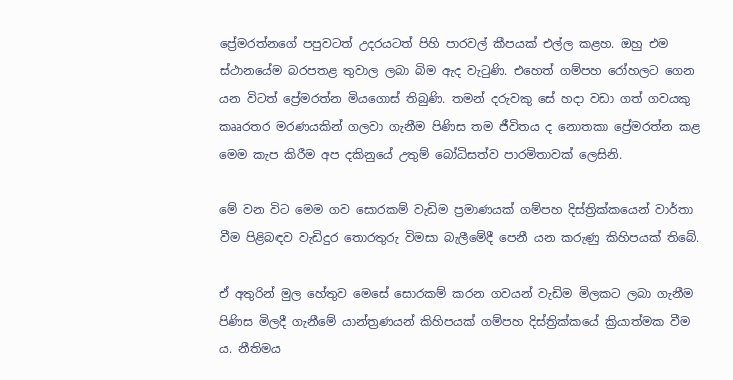ප්‍රේමරත්නගේ පපුවටත් උදරයටත් පිහි පාරවල් කීපයක් එල්ල කළහ. ඔහු එම ස්ථානයේම බරපතළ තුවාල ලබා බිම ඇද වැටුණි. එහෙත් ගම්පහ රෝහලට ගෙන යන විටත් ප්‍රේමරත්න මියගොස් තිබුණි. තමන් දරුවකු සේ හදා වඩා ගත් ගවයකු කෲරතර මරණයකින් ගලවා ගැනීම පිණිස තම ජීවිතය ද නොතකා ප්‍රේමරත්න කළ මෙම කැප කිරීම අප දකිනුයේ උතුම් බෝධිසත්ව පාරමිතාවක් ලෙසිනි.

මේ වන විට මෙම ගව සොරකම් වැඩිම ප්‍රමාණයක් ගම්පහ දිස්ත්‍රික්කයෙන් වාර්තා වීම පිළිබඳව වැඩිදුර තොරතුරු විමසා බැලීමේදී පෙනී යන කරුණු කිහිපයක් තිබේ.

ඒ අතුරින් මුල හේතුව මෙසේ සොරකම් කරන ගවයන් වැඩිම මිලකට ලබා ගැනීම පිණිස මිලදී ගැනීමේ යාන්ත්‍රණයන් කිහිපයක් ගම්පහ දිස්ත්‍රික්කයේ ක්‍රියාත්මක වීම ය. නීතිමය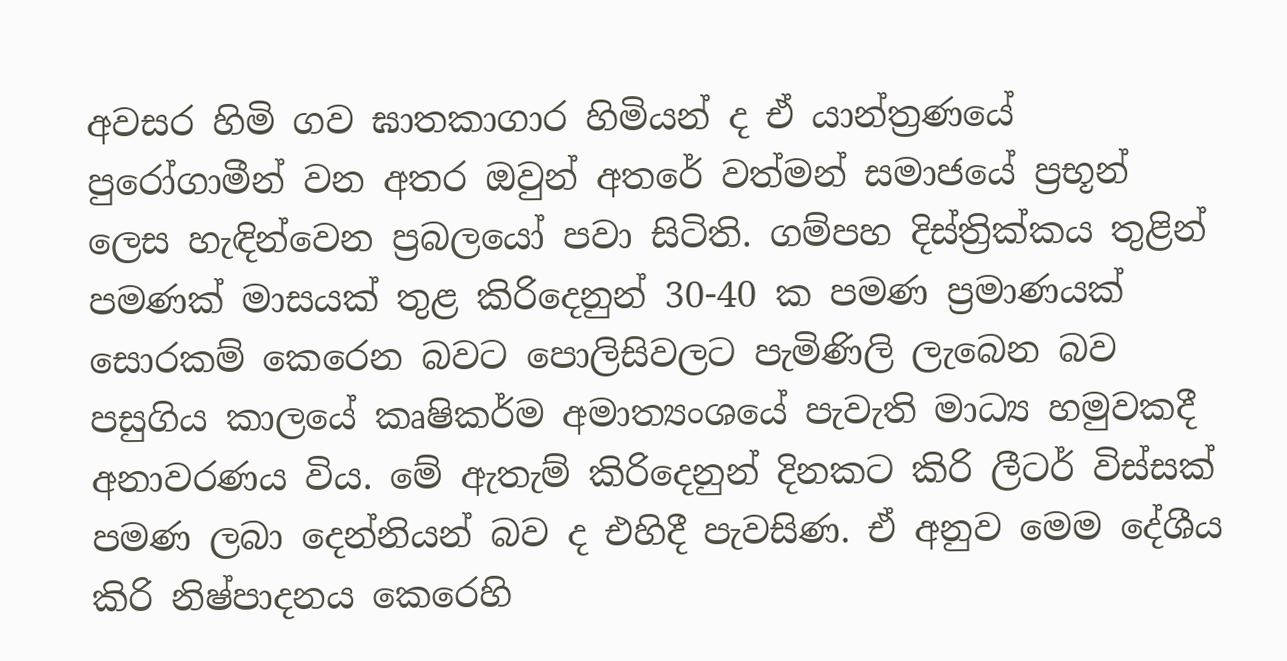අවසර හිමි ගව ඝාතකාගාර හිමියන් ද ඒ යාන්ත්‍රණයේ පුරෝගාමීන් වන අතර ඔවුන් අතරේ වත්මන් සමාජයේ ප්‍රභූන් ලෙස හැඳින්වෙන ප්‍රබලයෝ පවා සිටිති. ගම්පහ දිස්ත්‍රික්කය තුළින් පමණක් මාසයක් තුළ කිරිදෙනුන් 30-40 ක පමණ ප්‍රමාණයක් සොරකම් කෙරෙන බවට පොලිසිවලට පැමිණිලි ලැබෙන බව පසුගිය කාලයේ කෘෂිකර්ම අමාත්‍යංශයේ පැවැති මාධ්‍ය හමුවකදී අනාවරණය විය. මේ ඇතැම් කිරිදෙනුන් දිනකට කිරි ලීටර් විස්සක් පමණ ලබා දෙන්නියන් බව ද එහිදී පැවසිණ. ඒ අනුව මෙම දේශීය කිරි නිෂ්පාදනය කෙරෙහි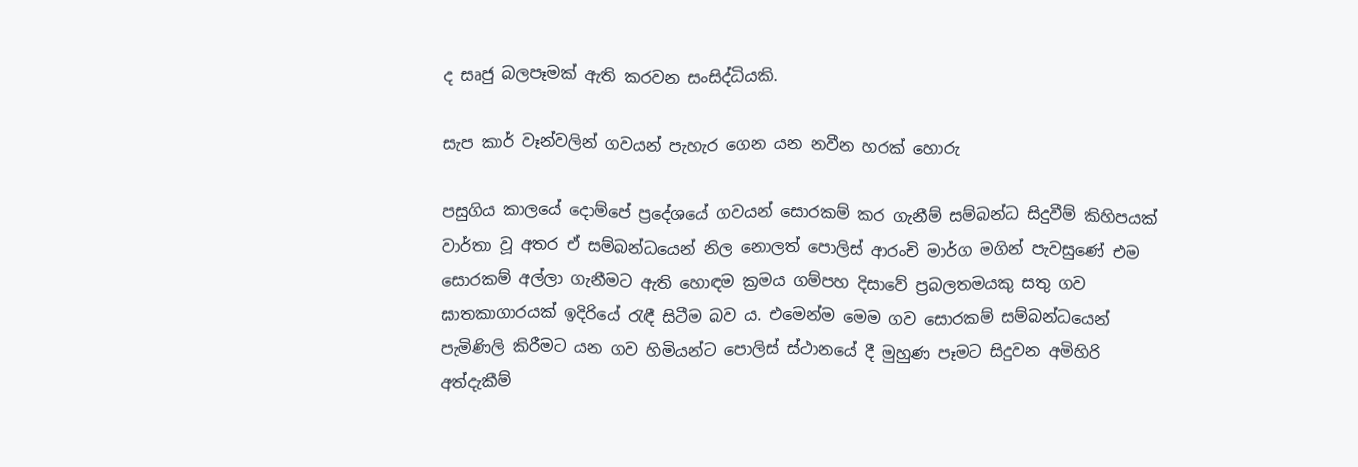ද සෘජු බලපෑමක් ඇති කරවන සංසිද්ධියකි.

සැප කාර් වෑන්වලින් ගවයන් පැහැර ගෙන යන නවීන හරක් හොරු

පසුගිය කාලයේ දොම්පේ ප්‍රදේශයේ ගවයන් සොරකම් කර ගැනීම් සම්බන්ධ සිදුවීම් කිහිපයක් වාර්තා වූ අතර ඒ සම්බන්ධයෙන් නිල නොලත් පොලිස් ආරංචි මාර්ග මගින් පැවසුණේ එම සොරකම් අල්ලා ගැනීමට ඇති හොඳම ක්‍රමය ගම්පහ දිසාවේ ප්‍රබලතමයකු සතු ගව ඝාතකාගාරයක් ඉදිරියේ රැඳී සිටීම බව ය. එමෙන්ම මෙම ගව සොරකම් සම්බන්ධයෙන් පැමිණිලි කිරීමට යන ගව හිමියන්ට පොලිස් ස්ථානයේ දී මුහුණ පෑමට සිදුවන අමිහිරි අත්දැකීම්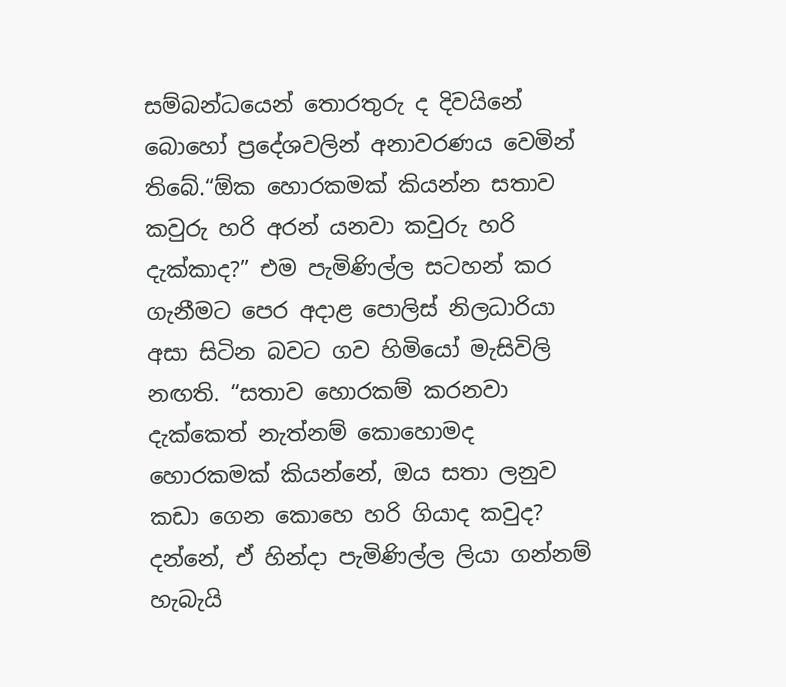සම්බන්ධයෙන් තොරතුරු ද දිවයිනේ බොහෝ ප්‍රදේශවලින් අනාවරණය වෙමින් තිබේ.“ඕක හොරකමක් කියන්න සතාව කවුරු හරි අරන් යනවා කවුරු හරි දැක්කාද?” එම පැමිණිල්ල සටහන් කර ගැනීමට පෙර අදාළ පොලිස් නිලධාරියා අසා සිටින බවට ගව හිමියෝ මැසිවිලි නඟති. “සතාව හොරකම් කරනවා දැක්කෙත් නැත්නම් කොහොමද හොරකමක් කියන්නේ, ඔය සතා ලනුව කඩා ගෙන කොහෙ හරි ගියාද කවුද? දන්නේ, ඒ හින්දා පැමිණිල්ල ලියා ගන්නම් හැබැයි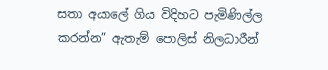සතා අයාලේ ගිය විදිහට පැමිණිල්ල කරන්න” ඇතැම් පොලිස් නිලධාරීන්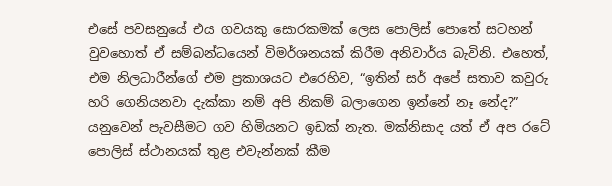එසේ පවසනුයේ එය ගවයකු සොරකමක් ලෙස පොලිස් පොතේ සටහන් වුවහොත් ඒ සම්බන්ධයෙන් විමර්ශනයක් කිරීම අනිවාර්ය බැවිනි. එහෙත්, එම නිලධාරීන්ගේ එම ප්‍රකාශයට එරෙහිව, “ඉතින් සර් අපේ සතාව කවුරු හරි ගෙනියනවා දැක්කා නම් අපි නිකම් බලාගෙන ඉන්නේ නෑ නේද?” යනුවෙන් පැවසීමට ගව හිමියනට ඉඩක් නැත. මක්නිසාද යත් ඒ අප රටේ පොලිස් ස්ථානයක් තුළ එවැන්නක් කීම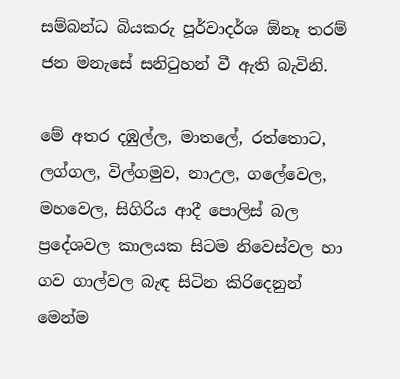සම්බන්ධ බියකරු පූර්වාදර්ශ ඕනෑ තරම් ජන මනැසේ සනිටුහන් වී ඇති බැවිනි.

මේ අතර දඹුල්ල, මාතලේ, රත්තොට, ලග්ගල, විල්ගමුව, නාඋල, ගලේවෙල, මහවෙල, සිගිරිය ආදී පොලිස් බල ප්‍රදේශවල කාලයක සිටම නිවෙස්වල හා ගව ගාල්වල බැඳ සිටින කිරිදෙනුන් මෙන්ම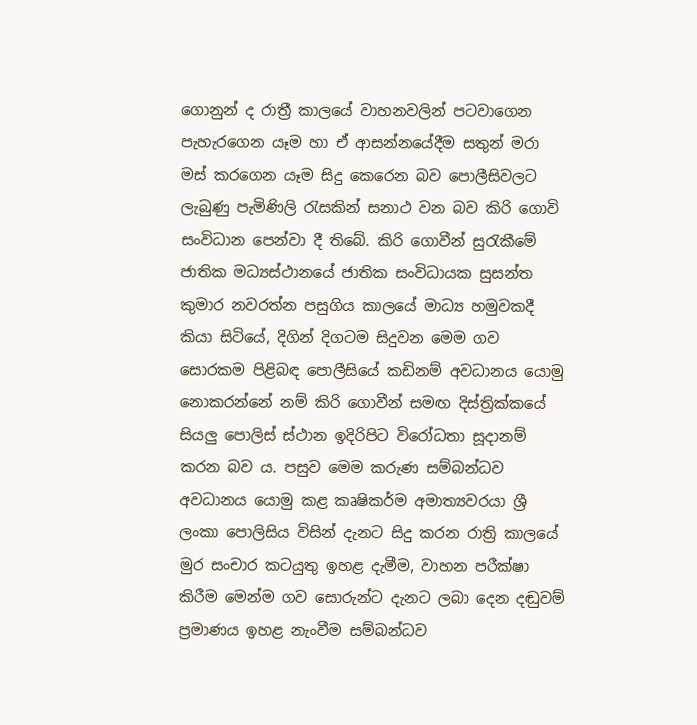ගොනුන් ද රාත්‍රී කාලයේ වාහනවලින් පටවාගෙන පැහැරගෙන යෑම හා ඒ ආසන්නයේදීම සතුන් මරා මස් කරගෙන යෑම සිදු කෙරෙන බව පොලීසිවලට ලැබුණු පැමිණිලි රැසකින් සනාථ වන බව කිරි ගොවි සංවිධාන පෙන්වා දී තිබේ. කිරි ගොවීන් සුරැකීමේ ජාතික මධ්‍යස්ථානයේ ජාතික සංවිධායක සුසන්ත කුමාර නවරත්න පසුගිය කාලයේ මාධ්‍ය හමුවකදී කියා සිටියේ, දිගින් දිගටම සිදුවන මෙම ගව සොරකම පිළිබඳ පොලීසියේ කඩිනම් අවධානය යොමු නොකරන්නේ නම් කිරි ගොවීන් සමඟ දිස්ත්‍රික්කයේ සියලු පොලිස් ස්ථාන ඉදිරිපිට විරෝධතා සූදානම් කරන බව ය. පසුව මෙම කරුණ සම්බන්ධව අවධානය යොමු කළ කෘෂිකර්ම අමාත්‍යවරයා ශ්‍රී ලංකා පොලිසිය විසින් දැනට සිදු කරන රාත්‍රි කාලයේ මුර සංචාර කටයුතු ඉහළ දැමීම, වාහන පරීක්ෂා කිරීම මෙන්ම ගව සොරුන්ට දැනට ලබා දෙන දඬුවම් ප්‍රමාණය ඉහළ නැංවීම සම්බන්ධව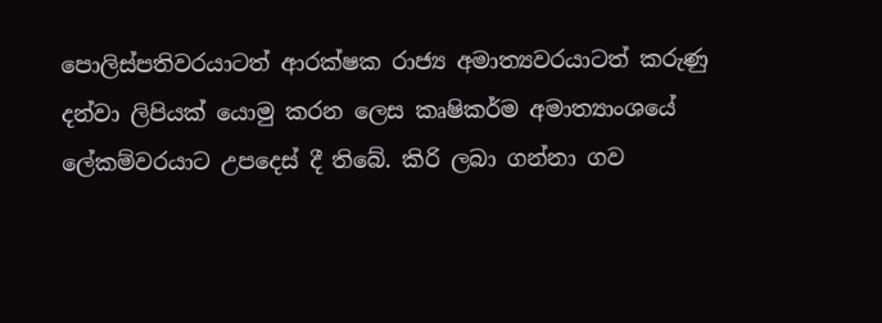පොලිස්පතිවරයාටත් ආරක්ෂක රාජ්‍ය අමාත්‍යවරයාටත් කරුණු දන්වා ලිපියක් යොමු කරන ලෙස කෘෂිකර්ම අමාත්‍යාංශයේ ලේකම්වරයාට උපදෙස් දී තිබේ. කිරි ලබා ගන්නා ගව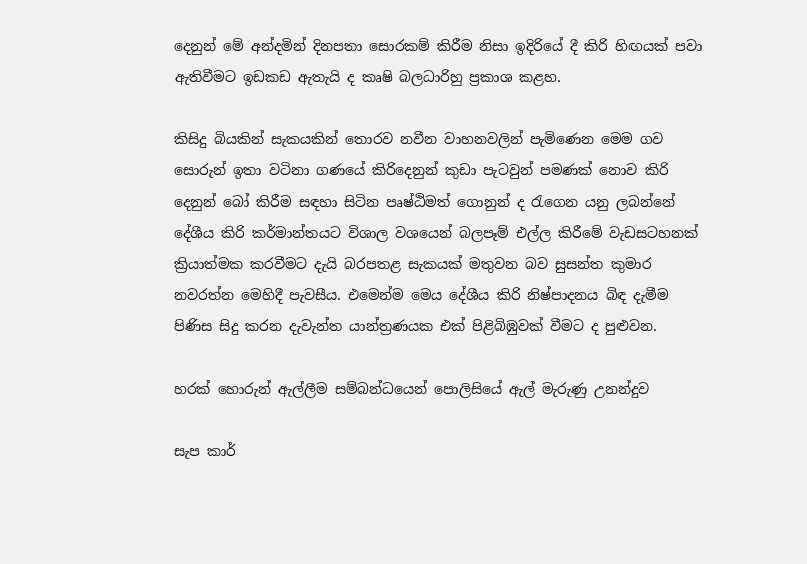දෙනුන් මේ අන්දමින් දිනපතා සොරකම් කිරීම නිසා ඉදිරියේ දී කිරි හිඟයක් පවා ඇතිවීමට ඉඩකඩ ඇතැයි ද කෘෂි බලධාරිහු ප්‍රකාශ කළහ.

කිසිදු බියකින් සැකයකින් තොරව නවීන වාහනවලින් පැමිණෙන මෙම ගව සොරුන් ඉතා වටිනා ගණයේ කිරිදෙනුන් කුඩා පැටවුන් පමණක් නොව කිරි දෙනුන් බෝ කිරීම සඳහා සිටින පෘෂ්ඨිමත් ගොනුන් ද රැගෙන යනු ලබන්නේ දේශීය කිරි කර්මාන්තයට විශාල වශයෙන් බලපෑම් එල්ල කිරීමේ වැඩසටහනක් ක්‍රියාත්මක කරවීමට දැයි බරපතළ සැකයක් මතුවන බව සුසන්ත කුමාර නවරත්න මෙහිදී පැවසීය. එමෙන්ම මෙය දේශීය කිරි නිෂ්පාදනය බිඳ දැමීම පිණිස සිදු කරන දැවැන්ත යාන්ත්‍රණයක එක් පිළිබිඹුවක් වීමට ද පුළුවන.

හරක් හොරුන් ඇල්ලීම සම්බන්ධයෙන් පොලිසියේ ඇල් මැරුණු උනන්දුව

සැප කාර්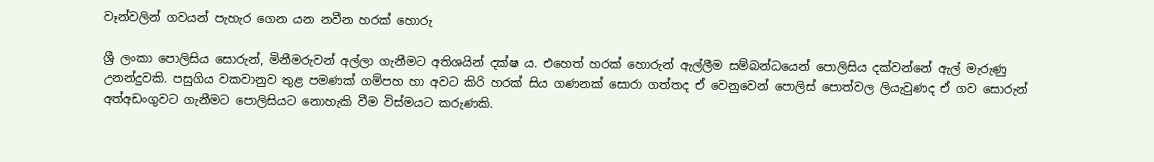වෑන්වලින් ගවයන් පැහැර ගෙන යන නවීන හරක් හොරු

ශ්‍රී ලංකා පොලිසිය සොරුන්, මිනීමරුවන් අල්ලා ගැනීමට අතිශයින් දක්ෂ ය. එහෙත් හරක් හොරුන් ඇල්ලීම සම්බන්ධයෙන් පොලිසිය දක්වන්නේ ඇල් මැරුණු උනන්දුවකි. පසුගිය වකවානුව තුළ පමණක් ගම්පහ හා අවට කිරි හරක් සිය ගණනක් සොරා ගත්තද ඒ වෙනුවෙන් පොලිස් පොත්වල ලියැවුණද ඒ ගව සොරුන් අත්අඩංගුවට ගැනීමට පොලිසියට නොහැකි වීම විස්මයට කරුණකි.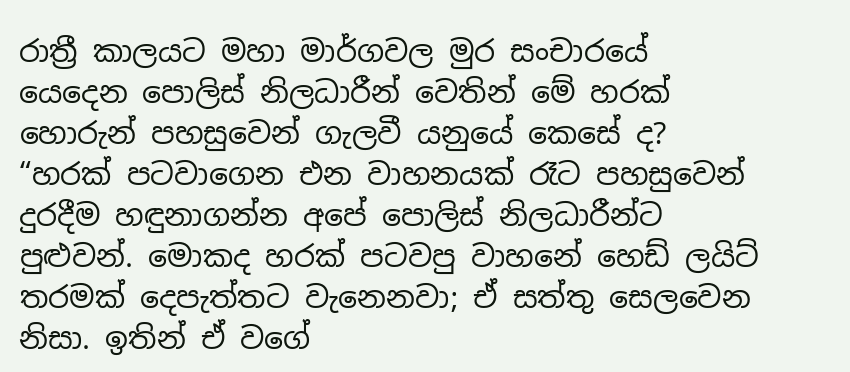රාත්‍රී කාලයට මහා මාර්ගවල මුර සංචාරයේ යෙදෙන පොලිස් නිලධාරීන් වෙතින් මේ හරක් හොරුන් පහසුවෙන් ගැලවී යනුයේ කෙසේ ද? “හරක් පටවාගෙන එන වාහනයක් රෑට පහසුවෙන් දුරදීම හඳුනාගන්න අපේ පොලිස් නිලධාරීන්ට පුළුවන්. මොකද හරක් පටවපු වාහනේ හෙඩ් ලයිට් තරමක් දෙපැත්තට වැනෙනවා; ඒ සත්තු සෙලවෙන නිසා. ඉතින් ඒ වගේ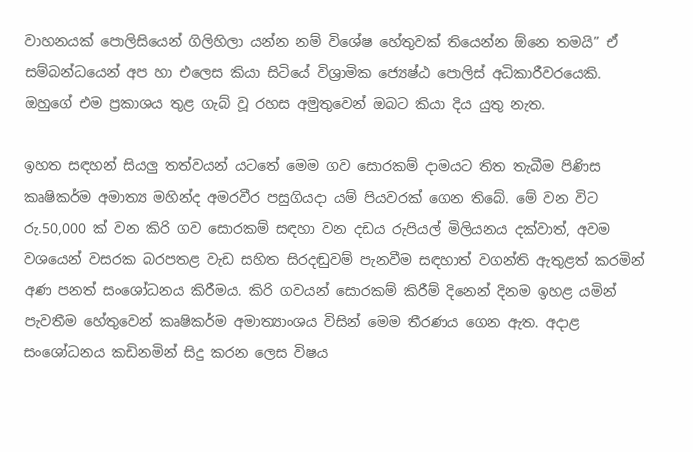වාහනයක් පොලිසියෙන් ගිලිහිලා යන්න නම් විශේෂ හේතුවක් තියෙන්න ඕනෙ තමයි” ඒ සම්බන්ධයෙන් අප හා එලෙස කියා සිටියේ විශ්‍රාමික ජ්‍යෙෂ්ඨ පොලිස් අධිකාරීවරයෙකි. ඔහුගේ එම ප්‍රකාශය තුළ ගැබ් වූ රහස අමුතුවෙන් ඔබට කියා දිය යුතු නැත.

ඉහත සඳහන් සියලු තත්වයන් යටතේ මෙම ගව සොරකම් දාමයට තිත තැබීම පිණිස කෘෂිකර්ම අමාත්‍ය මහින්ද අමරවීර පසුගියදා යම් පියවරක් ගෙන තිබේ. මේ වන විට රු.50,000 ක් වන කිරි ගව සොරකම් සඳහා වන දඩය රුපියල් මිලියනය දක්වාත්, අවම වශයෙන් වසරක බරපතළ වැඩ සහිත සිරදඬුවම් පැනවීම සඳහාත් වගන්ති ඇතුළත් කරමින් අණ පනත් සංශෝධනය කිරීමය. කිරි ගවයන් සොරකම් කිරීම් දිනෙන් දිනම ඉහළ යමින් පැවතීම හේතුවෙන් කෘෂිකර්ම අමාත්‍යාංශය විසින් මෙම තීරණය ගෙන ඇත. අදාළ සංශෝධනය කඩිනමින් සිදු කරන ලෙස විෂය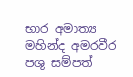භාර අමාත්‍ය මහින්ද අමරවීර පශු සම්පත්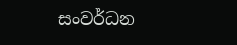සංවර්ධන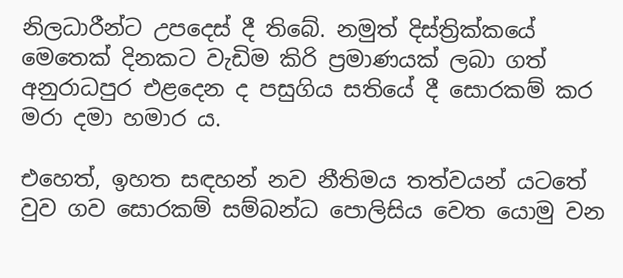නිලධාරීන්ට උපදෙස් දී තිබේ. නමුත් දිස්ත්‍රික්කයේ මෙතෙක් දිනකට වැඩිම කිරි ප්‍රමාණයක් ලබා ගත් අනුරාධපුර එළදෙන ද පසුගිය සතියේ දී සොරකම් කර මරා දමා හමාර ය.

එහෙත්, ඉහත සඳහන් නව නීතිමය තත්වයන් යටතේ වුව ගව සොරකම් සම්බන්ධ පොලිසිය වෙත යොමු වන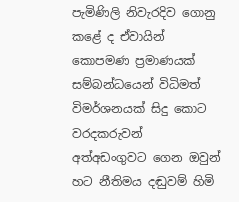පැමිණිලි නිවැරදිව ගොනු කළේ ද ඒවායින් කොපමණ ප්‍රමාණයක් සම්බන්ධයෙන් විධිමත් විමර්ශනයක් සිදු කොට වරදකරුවන් අත්අඩංගුවට ගෙන ඔවුන් හට නීතිමය දඬුවම් හිමි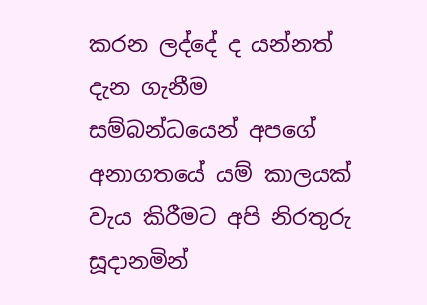කරන ලද්දේ ද යන්නත් දැන ගැනීම සම්බන්ධයෙන් අපගේ අනාගතයේ යම් කාලයක් වැය කිරීමට අපි නිරතුරු සූදානමින්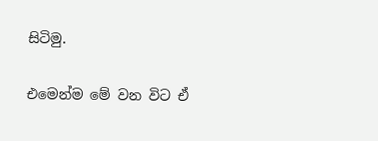සිටිමු.

එමෙන්ම මේ වන විට ඒ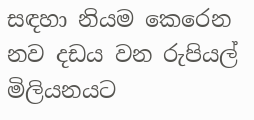සඳහා නියම කෙරෙන නව දඩය වන රුපියල් මිලියනයට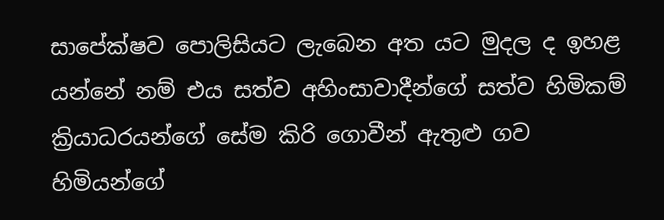සාපේක්ෂව පොලිසියට ලැබෙන අත යට මුදල ද ඉහළ යන්නේ නම් එය සත්ව අහිංසාවාදීන්ගේ සත්ව හිමිකම් ක්‍රියාධරයන්ගේ සේම කිරි ගොවීන් ඇතුළු ගව හිමියන්ගේ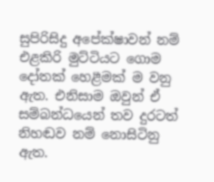සුපිරිසිදු අපේක්ෂාවන් නම් එළකිරි මුට්ටියට ගොම දෝතක් හෙළීමක් ම වනු ඇත. එනිසාම ඔවුන් ඒ සම්බන්ධයෙන් තව දුරටත් නිහඬව නම් නොසිටිනු ඇත.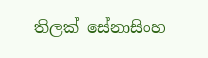තිලක් සේනාසිංහ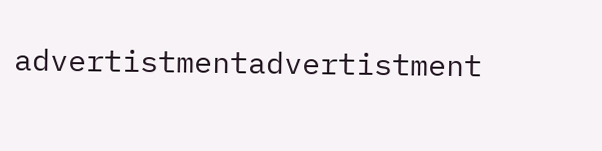advertistmentadvertistment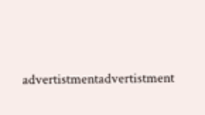advertistmentadvertistment